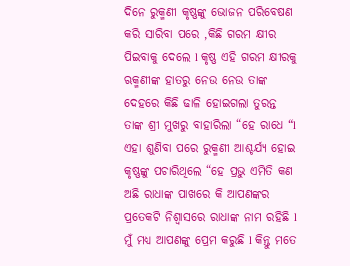ଦିନେ ରୁକ୍ମଣୀ କୃଷ୍ଣଙ୍କୁ ଭୋଜନ ପରିବେଷଣ କରି ସାରିବା ପରେ ,କିଛି ଗରମ କ୍ଷୀର ପିଇବାକୁ ଦେଲେ l କୃଷ୍ଣ ଏହି ଗରମ କ୍ଷୀରକୁ ଋକ୍ମଣୀଙ୍କ ହାତରୁ ନେଉ ନେଉ ତାଙ୍କ ଦେହରେ କିଛି ଢାଳି ହୋଇଗଲା ତୁରନ୍ତ ତାଙ୍କ ଶ୍ରୀ ମୁଖରୁ ବାହାରିଲା “ହେ ରାଧେ “l ଏହା ଶୁଣିବା ପରେ ରୁକ୍ମଣୀ ଆଶ୍ଚର୍ଯ୍ୟ ହୋଇ କୃଷ୍ଣଙ୍କୁ ପଚାରିଥିଲେ “ହେ ପ୍ରଭୁ ଏମିତି କଣ ଅଛି ରାଧାଙ୍କ ପାଖରେ କି ଆପଣଙ୍କର ପ୍ରତେକଟି ନିଶ୍ୱାସରେ ରାଧାଙ୍କ ନାମ ରହିଛି l ମୁଁ ମଧ୍ୟ ଆପଣଙ୍କୁ ପ୍ରେମ କରୁଛି l କିନ୍ତୁ ମତେ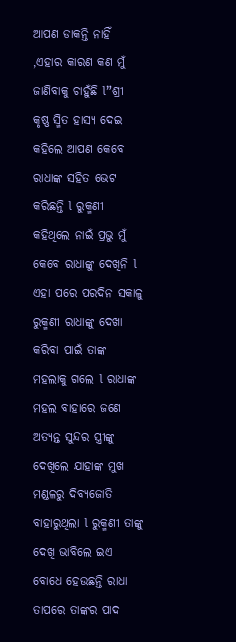ଆପଣ ଡାକନ୍ତି ନାହିଁ ,ଏହାର କାରଣ କଣ ମୁଁ ଜାଣିବାକୁ ଚାହୁଁଛି l”ଶ୍ରୀ କୃଷ୍ଣ ସ୍ମିତ ହାସ୍ୟ ଦେଇ କହିଲେ ଆପଣ କେବେ ରାଧାଙ୍କ ସହିତ ଭେଟ କରିଛନ୍ତି l ରୁକ୍ମଣୀ କହିଥିଲେ ନାଇଁ ପ୍ରଭୁ ମୁଁ କେବେ ରାଧାଙ୍କୁ ଦେଖିନି l
ଏହା ପରେ ପରଦିନ ସକାଳୁ ରୁକ୍ମଣୀ ରାଧାଙ୍କୁ ଦେଖା କରିବା ପାଇଁ ତାଙ୍କ ମହଲାକୁ ଗଲେ l ରାଧାଙ୍କ ମହଲ ବାହାରେ ଜଣେ ଅତ୍ୟନ୍ତ ସୁନ୍ଦର ସ୍ତ୍ରୀଙ୍କୁ ଦେଖିଲେ ଯାହାଙ୍କ ମୁଖ ମଣ୍ଡଳରୁ ଦିବ୍ୟଜୋତି ବାହାରୁଥିଲା l ରୁକ୍ମଣୀ ତାଙ୍କୁ ଦେଖି ଭାବିଲେ ଇଏ ବୋଧେ ହେଉଛନ୍ତି ରାଧା ତାପରେ ତାଙ୍କର ପାଦ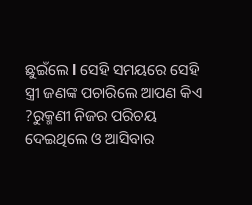ଛୁଇଁଲେ l ସେହି ସମୟରେ ସେହି ସ୍ତ୍ରୀ ଜଣଙ୍କ ପଚାରିଲେ ଆପଣ କିଏ ?ରୁକ୍ମଣୀ ନିଜର ପରିଚୟ ଦେଇଥିଲେ ଓ ଆସିବାର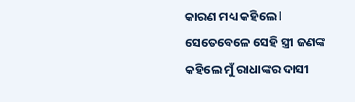କାରଣ ମଧ୍ୟ କହିଲେ l ସେତେବେଳେ ସେହି ସ୍ତ୍ରୀ ଜଣଙ୍କ କହିଲେ ମୁଁ ରାଧାଙ୍କର ଦାସୀ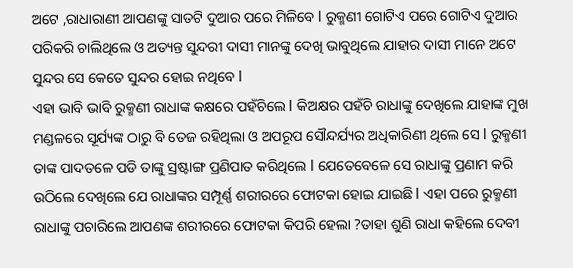ଅଟେ ,ରାଧାରାଣୀ ଆପଣଙ୍କୁ ସାତଟି ଦୁଆର ପରେ ମିଳିବେ l ରୁକ୍ମଣୀ ଗୋଟିଏ ପରେ ଗୋଟିଏ ଦୁଆର ପରିକରି ଚାଲିଥିଲେ ଓ ଅତ୍ୟନ୍ତ ସୁନ୍ଦରୀ ଦାସୀ ମାନଙ୍କୁ ଦେଖି ଭାବୁଥିଲେ ଯାହାର ଦାସୀ ମାନେ ଅଟେ ସୁନ୍ଦର ସେ କେତେ ସୁନ୍ଦର ହୋଇ ନଥିବେ l
ଏହା ଭାବି ଭାବି ରୁକ୍ମଣୀ ରାଧାଙ୍କ କକ୍ଷରେ ପହଁଚିଲେ l କିଅକ୍ଷର ପହଁଚି ରାଧାଙ୍କୁ ଦେଖିଲେ ଯାହାଙ୍କ ମୁଖ ମଣ୍ଡଳରେ ସୂର୍ଯ୍ୟଙ୍କ ଠାରୁ ବି ତେଜ ରହିଥିଲା ଓ ଅପରୂପ ସୌନ୍ଦର୍ଯ୍ୟର ଅଧିକାରିଣୀ ଥିଲେ ସେ l ରୁକ୍ମଣୀ ତାଙ୍କ ପାଦତଳେ ପଡି ତାଙ୍କୁ ସ୍ରଷ୍ଟାଙ୍ଗ ପ୍ରଣିପାତ କରିଥିଲେ l ଯେତେବେଳେ ସେ ରାଧାଙ୍କୁ ପ୍ରଣାମ କରି ଉଠିଲେ ଦେଖିଲେ ଯେ ରାଧାଙ୍କର ସମ୍ପୂର୍ଣ୍ଣ ଶରୀରରେ ଫୋଟକା ହୋଇ ଯାଇଛି l ଏହା ପରେ ରୁକ୍ମଣୀ ରାଧାଙ୍କୁ ପଚାରିଲେ ଆପଣଙ୍କ ଶରୀରରେ ଫୋଟକା କିପରି ହେଲା ?ତାହା ଶୁଣି ରାଧା କହିଲେ ଦେବୀ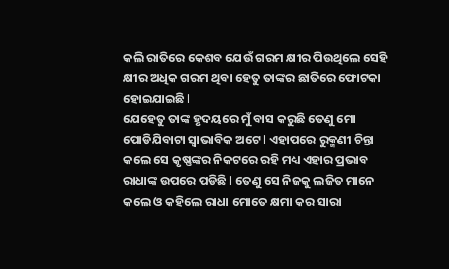କଲି ରାତିରେ କେଶବ ଯେଉଁ ଗରମ କ୍ଷୀର ପିଉଥିଲେ ସେହି କ୍ଷୀର ଅଧିକ ଗରମ ଥିବା ହେତୁ ତାଙ୍କର ଛାତିରେ ଫୋଟକା ହୋଇଯାଇଛି l
ଯେହେତୁ ତାଙ୍କ ହୃଦୟରେ ମୁଁ ବାସ କରୁଛି ତେଣୁ ମୋ ପୋଡିଯିବାଟା ସ୍ୱାଭାବିକ ଅଟେ l ଏହାପରେ ରୁକ୍ମଣୀ ଚିନ୍ତା କଲେ ସେ କୃଷ୍ଣଙ୍କର ନିକଟରେ ରହି ମଧ୍ୟ ଏହାର ପ୍ରଭାବ ରାଧାଙ୍କ ଉପରେ ପଡିଛି l ତେଣୁ ସେ ନିଜକୁ ଲଜିତ ମାନେ କଲେ ଓ କହିଲେ ରାଧା ମୋତେ କ୍ଷମା କର ସାରା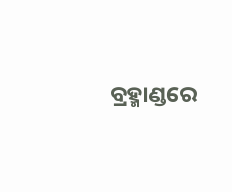ବ୍ରହ୍ମାଣ୍ଡରେ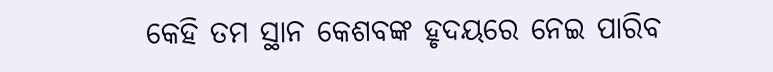କେହି ତମ ସ୍ଥାନ କେଶବଙ୍କ ହୃଦୟରେ ନେଇ ପାରିବ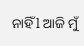ନାହିଁ l ଆଜି ମୁଁ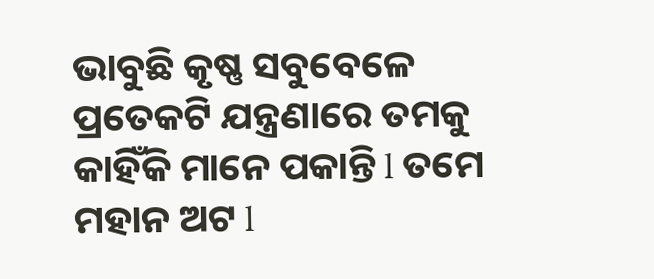ଭାବୁଛି କୃଷ୍ଣ ସବୁବେଳେ ପ୍ରତେକଟି ଯନ୍ତ୍ରଣାରେ ତମକୁ କାହିଁକି ମାନେ ପକାନ୍ତି l ତମେ ମହାନ ଅଟ l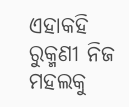ଏହାକହି ରୁକ୍ମଣୀ ନିଜ ମହଲକୁ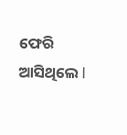ଫେରି ଆସିଥିଲେ l